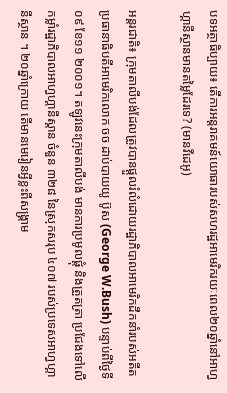បទអត្ថាធិប្បាយ៖ តើការអន្តរាគមន៍យោធារបស់សហរដ្ឋអាមេរិករយៈពេល២០ឆ្នាំនៅអាហ្វហ្គានីស្ថានមានតម្លៃដែរទេ? (មានវីដេអូ)

អន្តរជាតិ៖ ក្រុមតាលីបង់ដែលត្រូវបានផ្តួលរំលំដោយរដ្ឋាភិបាលអាមេរិកដឹកនាំរបស់អតីតប្រធានាធិបតីអាមេរិកលោក ចច ដាប់បាយយូ ប៊ូស (George W.Bush) បន្ទាប់ពីថ្ងៃទី០៩ ខែ១១ ២០០១។ តឡូវនេះក្រុមតាលីបង់ មានការប្រមូលផ្តុំ និងត្រួតត្រា ប្រជែងទៅលើកម្លាំរដ្ឋាភិបាលអាហ្វហ្គានីស្តាន ចំនួន ៣២៨ នៃស្រុកសរុប ៤០៧ របស់ប្រទេសអាហ្វហ្គានីស្ថាន ។ ២០ឆ្នាំក្រោយ តើមានមេរៀនអ្វីខ្លះពីសង្គ្រាម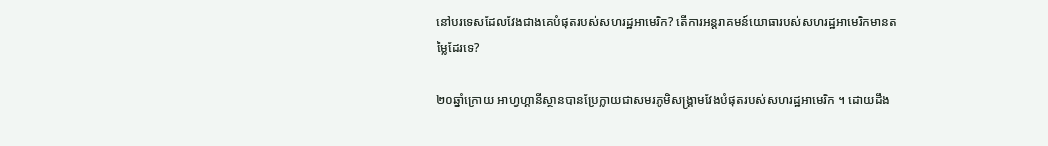នៅបរទេសដែលវែងជាងគេបំផុតរបស់សហរដ្ឋអាមេរិក? តើការអន្តរាគមន៍យោធារបស់សហរដ្ឋអាមេរិកមានតម្លៃដែរទេ?

២០ឆ្នាំក្រោយ អាហ្វហ្គានីស្ថានបានប្រែក្លាយជាសមរភូមិសង្គ្រាមវែងបំផុតរបស់សហរដ្ឋអាមេរិក ។ ដោយដឹង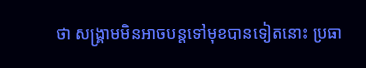ថា សង្គ្រាមមិនអាចបន្តទៅមុខបានទៀតនោះ ប្រធា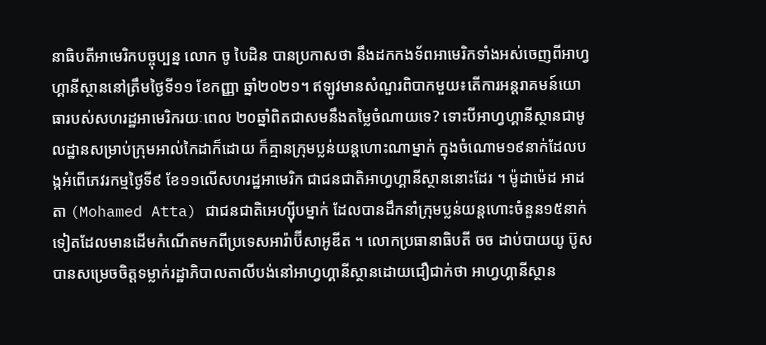នាធិបតីអាមេរិកបច្ចុប្បន្ន លោក ចូ បៃដិន បានប្រកាសថា នឹងដកកងទ័ពអាមេរិកទាំងអស់ចេញពីអាហ្វហ្គានីស្ថាននៅត្រឹមថ្ងៃទី១១ ខែកញ្ញា ឆ្នាំ២០២១។ ឥឡូវមានសំណួរពិបាកមួយ៖តើការអន្តរាគមន៍យោធារបស់សហរដ្ឋអាមេរិករយៈពេល ២០ឆ្នាំពិតជាសមនឹងតម្លៃចំណាយទេ? ទោះបីអាហ្វហ្គានីស្ថានជាមូលដ្ឋានសម្រាប់ក្រុមអាល់កៃដាក៏ដោយ ក៏គ្មានក្រុមប្លន់យន្តហោះណាម្នាក់ ក្នុងចំណោម១៩នាក់ដែលបង្កអំពើភេវរកម្មថ្ងៃទី៩ ខែ១១លើសហរដ្ឋអាមេរិក ជាជនជាតិអាហ្វហ្គានីស្ថាននោះដែរ ។ ម៉ូដាម៉េដ អាដតា (Mohamed Atta) ជាជនជាតិអេហ្ស៊ីបម្នាក់ ដែលបានដឹកនាំក្រុមប្លន់យន្តហោះចំនួន១៥នាក់ទៀតដែលមានដើមកំណើតមកពីប្រទេសអារ៉ាប៊ីសាអូឌីត ។ លោកប្រធានាធិបតី ចច ដាប់បាយយូ ប៊ូស បានសម្រេចចិត្តទម្លាក់រដ្ឋាភិបាលតាលីបង់នៅអាហ្វហ្គានីស្ថានដោយជឿជាក់ថា អាហ្វហ្គានីស្ថាន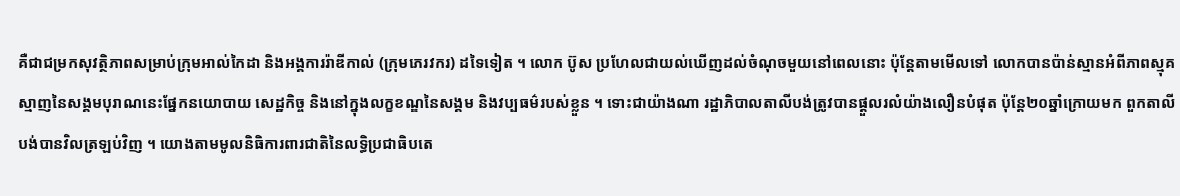គឺជាជម្រកសុវត្ថិភាពសម្រាប់ក្រុមអាល់កៃដា និងអង្គការរ៉ាឌីកាល់ (ក្រុមភេរវករ) ដទៃទៀត ។ លោក ប៊ូស ប្រហែលជាយល់ឃើញដល់ចំណុចមួយនៅពេលនោះ ប៉ុន្តែតាមមើលទៅ លោកបានប៉ាន់ស្មានអំពីភាពស្មុគស្មាញនៃសង្គមបុរាណនេះផ្នែកនយោបាយ សេដ្ឋកិច្ច និងនៅក្នុងលក្ខខណ្ឌនៃសង្គម និងវប្បធម៌របស់ខ្លួន ។ ទោះជាយ៉ាងណា រដ្ឋាភិបាលតាលីបង់ត្រូវបានផ្តួលរលំយ៉ាងលឿនបំផុត ប៉ុន្តែ២០ឆ្នាំក្រោយមក ពួកតាលីបង់បានវិលត្រឡប់វិញ ។ យោងតាមមូលនិធិការពារជាតិនៃលទ្ធិប្រជាធិបតេ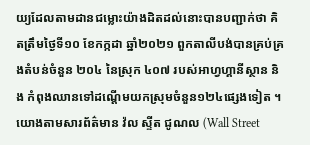យ្យដែលតាមដានជម្លោះយ៉ាងដិតដល់នោះបានបញ្ជាក់ថា គិតត្រឹមថ្ងៃទី១០ ខែកក្កដា ឆ្នាំ២០២១ ពួកតាលីបង់បានគ្រប់គ្រងតំបន់ចំនួន ២០៤ នៃស្រុក ៤០៧ របស់អាហ្វហ្គានីស្ថាន និង កំពុងឈានទៅដណ្តើមយកស្រុមចំនួន១២៤ផ្សេងទៀត ។ យោងតាមសារព័ត៌មាន វ៉ល ស្ទីត ជូណល (Wall Street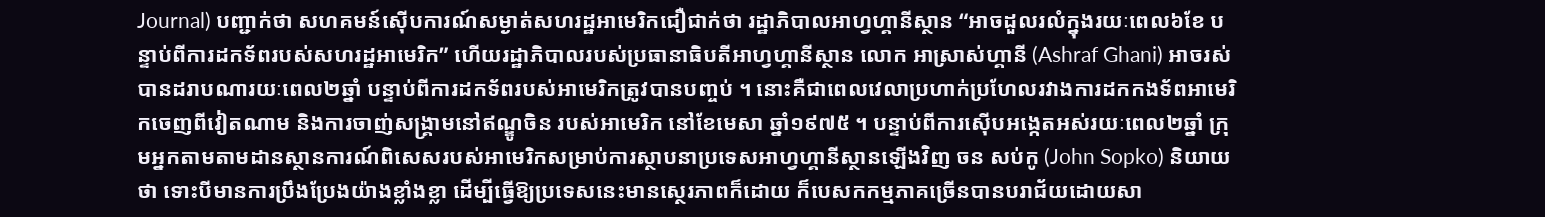Journal) បញ្ជាក់ថា សហគមន៍ស៊ើបការណ៍សម្ងាត់សហរដ្ឋអាមេរិកជឿជាក់ថា រដ្ឋាភិបាលអាហ្វហ្គានីស្ថាន “អាចដួលរលំក្នុងរយៈពេល៦ខែ បន្ទាប់ពីការដកទ័ពរបស់សហរដ្ឋអាមេរិក” ហើយរដ្ឋាភិបាលរបស់ប្រធានាធិបតីអាហ្វហ្គានីស្ថាន លោក អាស្រាស់ហ្គានី (Ashraf Ghani) អាចរស់បានដរាបណារយៈពេល២ឆ្នាំ បន្ទាប់ពីការដកទ័ពរបស់អាមេរិកត្រូវបានបញ្ចប់ ។ នោះគឺជាពេលវេលាប្រហាក់ប្រហែលរវាងការដកកងទ័ពអាមេរិកចេញពីវៀតណាម និងការចាញ់សង្រ្គាមនៅឥណ្ឌូចិន របស់អាមេរិក នៅខែមេសា ឆ្នាំ១៩៧៥ ។ បន្ទាប់ពីការស៊ើបអង្កេតអស់រយៈពេល២ឆ្នាំ ក្រុមអ្នកតាមតាមដានស្ថានការណ៍ពិសេសរបស់អាមេរិកសម្រាប់ការស្ថាបនាប្រទេសអាហ្វហ្គានីស្ថានឡើងវិញ ចន សប់កូ (John Sopko) និយាយថា ទោះបីមានការប្រឹងប្រែងយ៉ាងខ្លាំងខ្លា ដើម្បីធ្វើឱ្យប្រទេសនេះមានស្ថេរភាពក៏ដោយ ក៏បេសកកម្មភាគច្រើនបានបរាជ័យដោយសា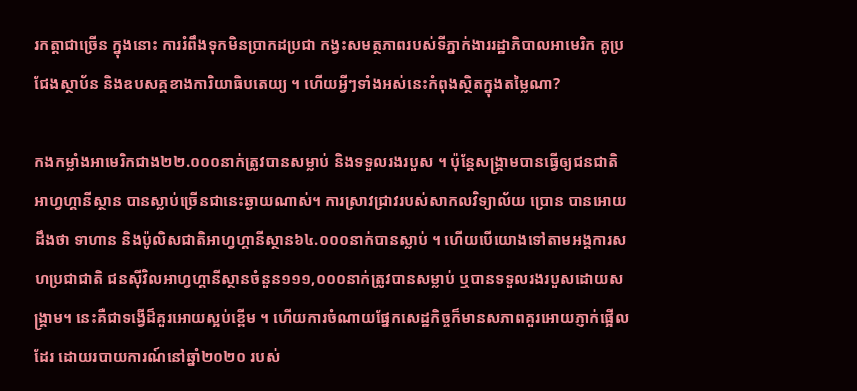រកត្តាជាច្រើន ក្នុងនោះ ការរំពឹងទុកមិនប្រាកដប្រជា កង្វះសមត្ថភាពរបស់ទីភ្នាក់ងាររដ្ឋាភិបាលអាមេរិក គូប្រជែងស្ថាប័ន និងឧបសគ្គខាងការិយាធិបតេយ្យ ។ ហើយអ្វីៗទាំងអស់នេះកំពុងស្ថិតក្នុងតម្លៃណា?

កងកម្លាំងអាមេរិកជាង២២.០០០នាក់ត្រូវបានសម្លាប់ និងទទួលរងរបួស ។ ប៉ុន្តែសង្រ្គាមបានធ្វើឲ្យជនជាតិអាហ្វហ្គានីស្ថាន បានស្លាប់ច្រើនជានេះឆ្ងាយណាស់។ ការស្រាវជ្រាវរបស់សាកលវិទ្យាល័យ ប្រោន បានអោយដឹងថា ទាហាន និងប៉ូលិសជាតិអាហ្វហ្គានីស្ថាន៦៤.០០០នាក់បានស្លាប់ ។ ហើយបើយោងទៅតាមអង្គការសហប្រជាជាតិ ជនស៊ីវិលអាហ្វហ្គានីស្ថានចំនួន១១១,០០០នាក់ត្រូវបានសម្លាប់ ឬបានទទួលរងរបួសដោយសង្រ្គាម។ នេះគឺជាទង្វើដ៏គួរអោយស្អប់ខ្ពើម ។ ហើយការចំណាយផ្នែកសេដ្ឋកិច្ចក៏មានសភាពគួរអោយភ្ញាក់ផ្អើលដែរ ដោយរបាយការណ៍នៅឆ្នាំ២០២០ របស់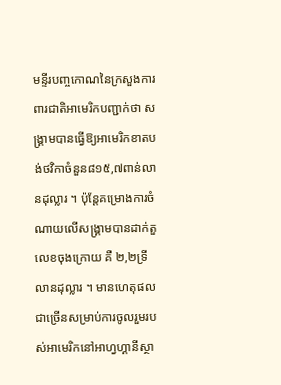មន្ទីរបញ្ចកោណនៃក្រសួងការពារជាតិអាមេរិកបញ្ជាក់ថា សង្គ្រាមបានធ្វើឱ្យអាមេរិកខាតបង់ថវិកាចំនួន៨១៥,៧ពាន់លានដុល្លារ ។ ប៉ុន្តែគម្រោងការចំណាយលើសង្គ្រាមបានដាក់តួលេខចុងក្រោយ គឺ ២,២ទ្រីលានដុល្លារ ។ មានហេតុផលជាច្រើនសម្រាប់ការចូលរួមរបស់អាមេរិកនៅអាហ្វហ្គានីស្ថា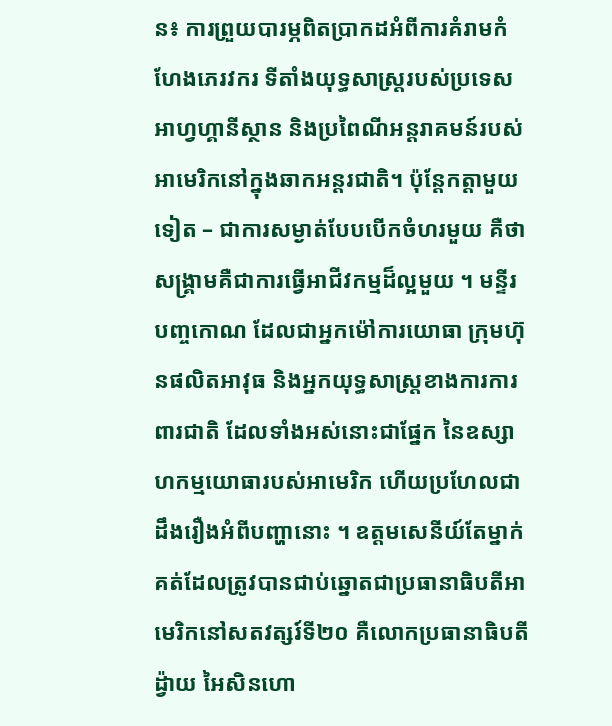ន៖ ការព្រួយបារម្ភពិតប្រាកដអំពីការគំរាមកំហែងភេរវករ ទីតាំងយុទ្ធសាស្ត្ររបស់ប្រទេសអាហ្វហ្គានីស្ថាន និងប្រពៃណីអន្តរាគមន៍របស់អាមេរិកនៅក្នុងឆាកអន្តរជាតិ។ ប៉ុន្តែកត្តាមួយទៀត – ជាការសម្ងាត់បែបបើកចំហរមួយ គឺថាសង្រ្គាមគឺជាការធ្វើអាជីវកម្មដ៏ល្អមួយ ។ មន្ទីរបញ្ចកោណ ដែលជាអ្នកម៉ៅការយោធា ក្រុមហ៊ុនផលិតអាវុធ និងអ្នកយុទ្ធសាស្រ្តខាងការការពារជាតិ ដែលទាំងអស់នោះជាផ្នែក នៃឧស្សាហកម្មយោធារបស់អាមេរិក ហើយប្រហែលជាដឹងរឿងអំពីបញ្ហានោះ ។ ឧត្តមសេនីយ៍តែម្នាក់គត់ដែលត្រូវបានជាប់ឆ្នោតជាប្រធានាធិបតីអាមេរិកនៅសតវត្សរ៍ទី២០ គឺលោកប្រធានាធិបតី ដ្វ៉ាយ អៃសិនហោ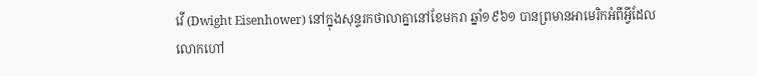វើ (Dwight Eisenhower) នៅក្នុងសុន្ទរកថាលាគ្នានៅខែមករា ឆ្នាំ១៩៦១ បានព្រមានអាមេរិកអំពីអ្វីដែលលោកហៅ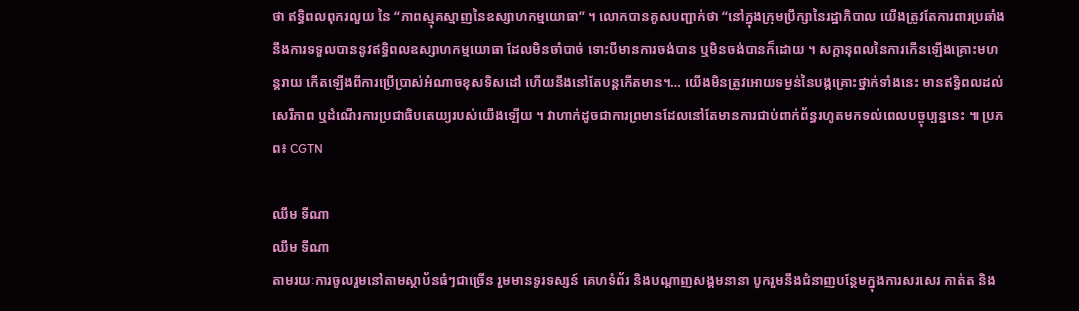ថា ឥទ្ធិពលពុករលួយ នៃ “ភាពស្មុគស្មាញនៃឧស្សាហកម្មយោធា” ។ លោកបានគូសបញ្ជាក់ថា “នៅក្នុងក្រុមប្រឹក្សានៃរដ្ឋាភិបាល យើងត្រូវតែការពារប្រឆាំងនឹងការទទួលបាននូវឥទ្ធិពលឧស្សាហកម្មយោធា ដែលមិនចាំបាច់ ទោះបីមានការចង់បាន ឬមិនចង់បានក៏ដោយ ។ សក្តានុពលនៃការកើនឡើងគ្រោះមហន្តរាយ កើតឡើងពីការប្រើប្រាស់អំណាចខុសទិសដៅ ហើយនឹងនៅតែបន្តកើតមាន។… យើងមិនត្រូវអោយទម្ងន់នៃបង្កគ្រោះថ្នាក់ទាំងនេះ មានឥទ្ធិពលដល់សេរីភាព ឬដំណើរការប្រជាធិបតេយ្យរបស់យើងឡើយ ។ វាហាក់ដូចជាការព្រមានដែលនៅតែមានការជាប់ពាក់ព័ន្ធរហូតមកទល់ពេលបច្ចុប្បន្ននេះ ៕ ប្រភព៖ CGTN

ឈឹម ទីណា
ឈឹម ទីណា
តាមរយៈការចូលរួមនៅតាមស្ថាប័នធំៗជាច្រើន រួមមានទូរទស្សន៍ គេហទំព័រ និងបណ្តាញសង្គមនានា បូករួមនឹងជំនាញបន្ថែមក្នុងការសរសេរ កាត់ត និង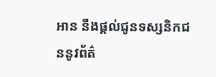អាន នឹងផ្ដល់ជូនទស្សនិកជននូវព័ត៌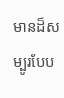មានដ៏សម្បូរបែប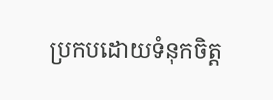ប្រកបដោយទំនុកចិត្ត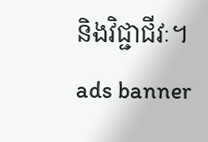និងវិជ្ជាជីវៈ។
ads banner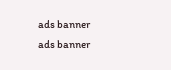ads banner
ads banner